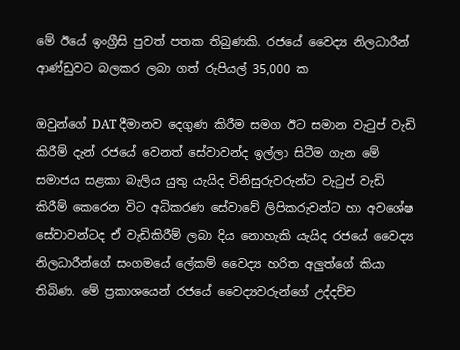මේ ඊයේ ඉංග්‍රීසි පුවත් පතක තිබුණකි. රජයේ වෛද්‍ය නිලධාරීන් ආණ්ඩුවට බලකර ලබා ගත් රුපියල් 35,000 ක

ඔවුන්ගේ DAT දීමානව දෙගුණ කිරීම සමග ඊට සමාන වැටුප් වැඩි කිරීම් දැන් රජයේ වෙනත් සේවාවන්ද ඉල්ලා සිටීම ගැන මේ සමාජය සළකා බැලිය යුතු යැයිද විනිසුරුවරුන්ට වැටුප් වැඩි කිරීම් කෙරෙන විට අධිකරණ සේවාවේ ලිපිකරුවන්ට හා අවශේෂ සේවාවන්ටද ඒ වැඩිකිරීම් ලබා දිය නොහැකි යැයිද රජයේ වෛද්‍ය නිලධාරීන්ගේ සංගමයේ ලේකම් වෛද්‍ය හරිත අලුත්ගේ කියා තිබිණ. මේ ප්‍රකාශයෙන් රජයේ වෛද්‍යවරුන්ගේ උද්දච්ච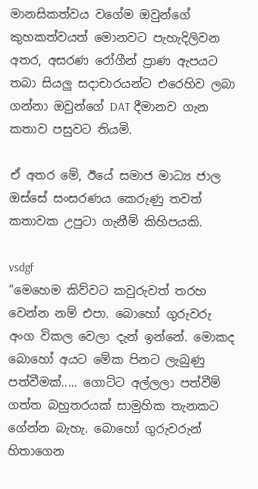මානසිකත්වය වගේම ඔවුන්ගේ කුහකත්වයත් මොනවට පැහැදිලිවන අතර, අසරණ රෝගීන් ප්‍රාණ ඇපයට තබා සියලු සදාචාරයන්ට එරෙහිව ලබා ගන්නා ඔවුන්ගේ DAT දීමානව ගැන කතාව පසුවට තියමි.

ඒ අතර මේ, ඊයේ සමාජ මාධ්‍ය ජාල ඔස්සේ සංසරණය කෙරුණු තවත් කතාවක උපුටා ගැනීම් කිහිපයකි.

vsdgf
“මෙහෙම කිව්වට කවුරුවත් තරහ වෙන්න නම් එපා. බොහෝ ගුරුවරු අංග විකල වෙලා දැන් ඉන්නේ. මොකද බොහෝ අයට මේක පිනට ලැබුණු පත්වීමක්..... ගොට්ට අල්ලලා පත්වීම් ගත්ත බහුතරයක් සාමුහික තැනකට ගේන්න බැහැ. බොහෝ ගුරුවරුන් හිතාගෙන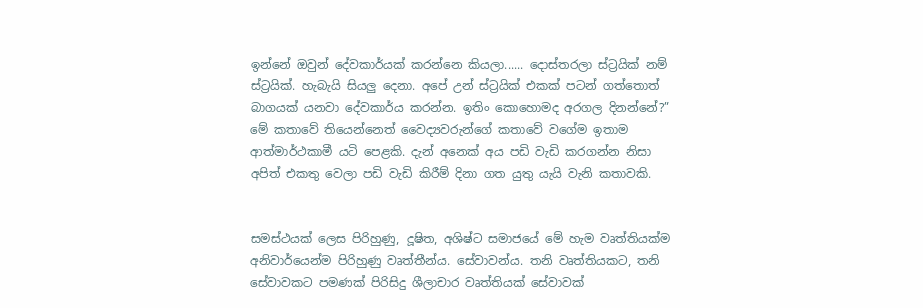ඉන්නේ ඔවුන් දේවකාර්යක් කරන්නෙ කියලා...... දොස්තරලා ස්ට්‍රයික් නම් ස්ට්‍රයික්. හැබැයි සියලු දෙනා. අපේ උන් ස්ට්‍රයික් එකක් පටන් ගත්තොත් බාගයක් යනවා දේවකාර්ය කරන්න. ඉතිං කොහොමද අරගල දිනන්නේ?” මේ කතාවේ තියෙන්නෙත් වෛද්‍යවරුන්ගේ කතාවේ වගේම ඉතාම ආත්මාර්ථකාමී යටි පෙළකි. දැන් අනෙක් අය පඩි වැඩි කරගන්න නිසා අපිත් එකතු වෙලා පඩි වැඩි කිරීම් දිනා ගත යුතු යැයි වැනි කතාවකි.


සමස්ථයක් ලෙස පිරිහුණු, දූෂිත, අශිෂ්ට සමාජයේ මේ හැම වෘත්තියක්ම අනිවාර්යෙන්ම පිරිහුණු වෘත්තීන්ය. සේවාවන්ය. තනි වෘත්තියකට, තනි සේවාවකට පමණක් පිරිසිදු ශීලාචාර වෘත්තියක් සේවාවක්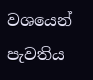වශයෙන් පැවතිය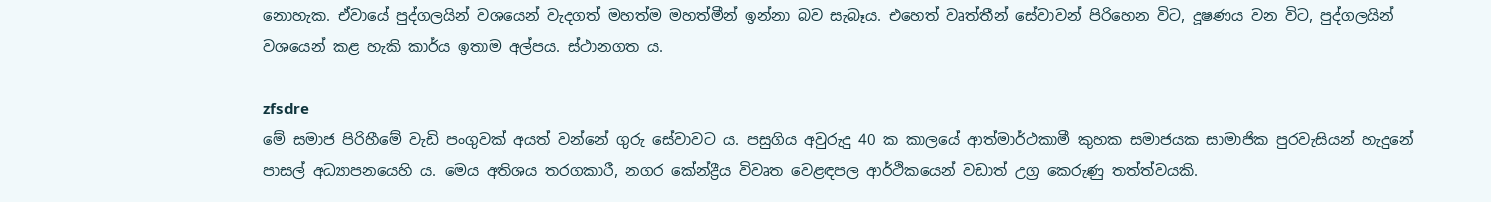නොහැක. ඒවායේ පුද්ගලයින් වශයෙන් වැදගත් මහත්ම මහත්මීන් ඉන්නා බව සැබෑය. එහෙත් වෘත්තීන් සේවාවන් පිරිහෙන විට, දූෂණය වන විට, පුද්ගලයින් වශයෙන් කළ හැකි කාර්ය ඉතාම අල්පය. ස්ථානගත ය.

zfsdre
මේ සමාජ පිරිහීමේ වැඩි පංගුවක් අයත් වන්නේ ගුරු සේවාවට ය. පසුගිය අවුරුදු 40 ක කාලයේ ආත්මාර්ථකාමී කුහක සමාජයක සාමාජික පුරවැසියන් හැදුනේ පාසල් අධ්‍යාපනයෙහි ය. මෙය අතිශය තරගකාරී, නගර කේන්ද්‍රීය විවෘත වෙළඳපල ආර්ථිකයෙන් වඩාත් උග්‍ර කෙරුණු තත්ත්වයකි.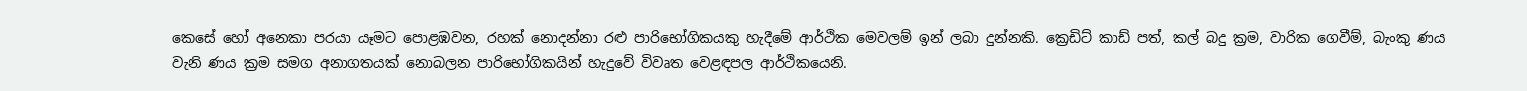කෙසේ හෝ අනෙකා පරයා යෑමට පොළඹවන, රහක් නොදන්නා රළු පාරිභෝගිකයකු හැදීමේ ආර්ථික මෙවලම් ඉන් ලබා දුන්නකි. ක්‍රෙඩිට් කාඩ් පත්, කල් බදු ක්‍රම, වාරික ගෙවීම්, බැංකු ණය වැනි ණය ක්‍රම සමග අනාගතයක් නොබලන පාරිභෝගිකයින් හැදුවේ විවෘත වෙළඳපල ආර්ථිකයෙනි.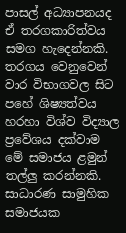පාසල් අධ්‍යාපනයද ඒ තරගකාරිත්වය සමග හැදෙන්නකි. තරගය වෙනුවෙන් වාර විභාගවල සිට පහේ ශිෂ්‍යත්වය හරහා විශ්ව විද්‍යාල ප්‍රවේශය දක්වාම මේ සමාජය ළමුන් තල්ලු කරන්නකි. සාධාරණ සාමුහික සමාජයක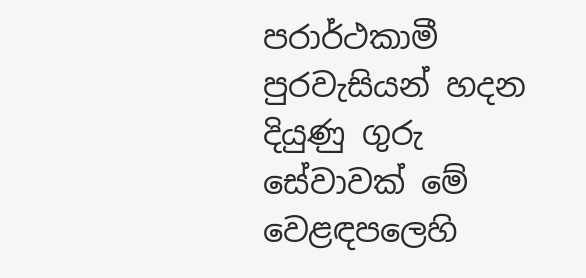පරාර්ථකාමී පුරවැසියන් හදන දියුණු ගුරු සේවාවක් මේ වෙළඳපලෙහි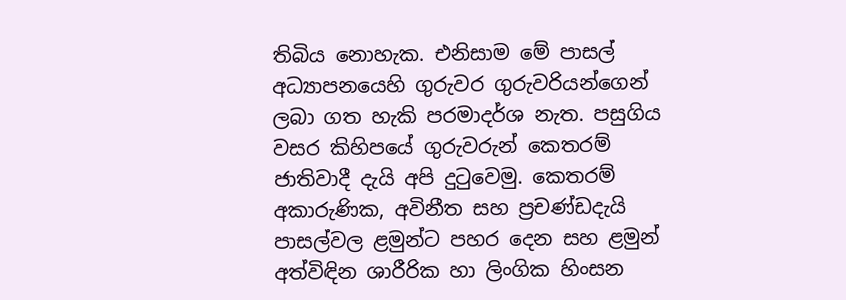තිබිය නොහැක. එනිසාම මේ පාසල් අධ්‍යාපනයෙහි ගුරුවර ගුරුවරියන්ගෙන් ලබා ගත හැකි පරමාදර්ශ නැත. පසුගිය වසර කිහිපයේ ගුරුවරුන් කෙතරම් ජාතිවාදී දැයි අපි දුටුවෙමු. කෙතරම් අකාරුණික, අවිනීත සහ ප්‍රචණ්ඩදැයි පාසල්වල ළමුන්ට පහර දෙන සහ ළමුන් අත්විඳින ශාරීරික හා ලිංගික හිංසන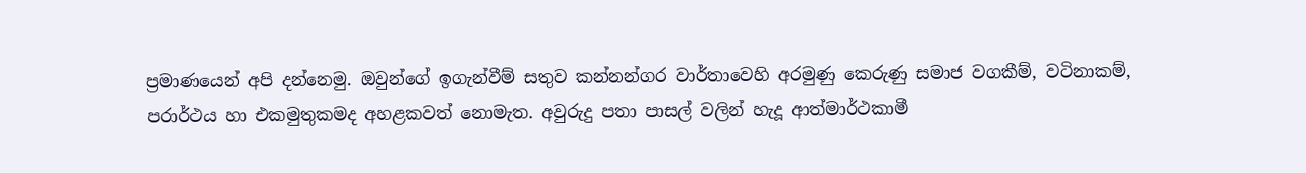ප්‍රමාණයෙන් අපි දන්නෙමු. ඔවුන්ගේ ඉගැන්වීම් සතුව කන්නන්ගර වාර්තාවෙහි අරමුණු කෙරුණු සමාජ වගකීම්, වටිනාකම්, පරාර්ථය හා එකමුතුකමද අහළකවත් නොමැත. අවුරුදු පතා පාසල් වලින් හැදූ ආත්මාර්ථකාමී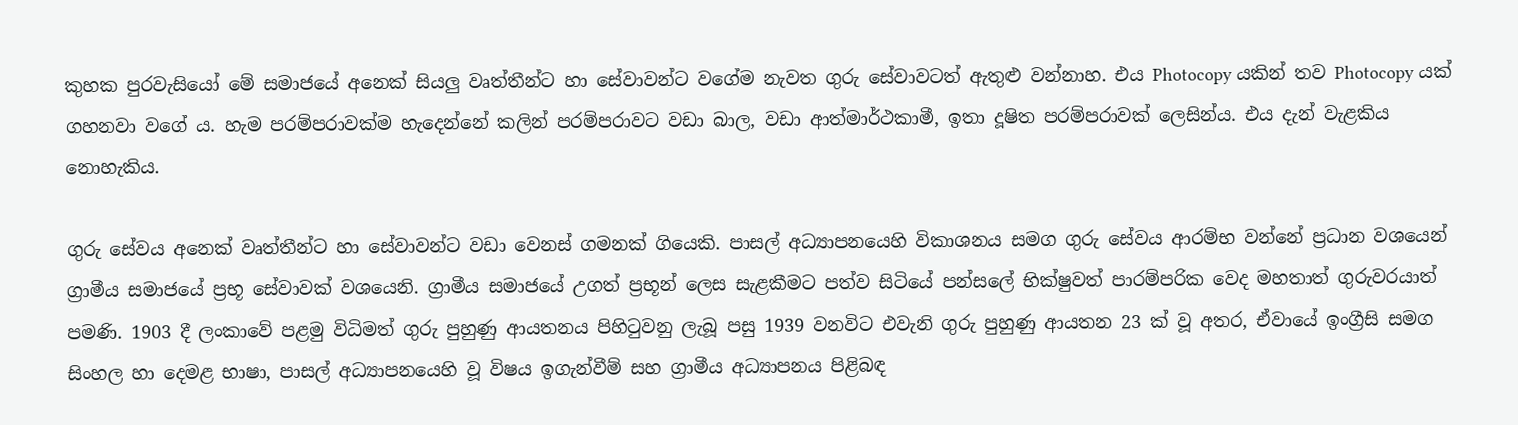කුහක පුරවැසියෝ මේ සමාජයේ අනෙක් සියලු වෘත්තීන්ට හා සේවාවන්ට වගේම නැවත ගුරු සේවාවටත් ඇතුළු වන්නාහ. එය Photocopy යකින් තව Photocopy යක් ගහනවා වගේ ය. හැම පරම්පරාවක්ම හැදෙන්නේ කලින් පරම්පරාවට වඩා බාල, වඩා ආත්මාර්ථකාමී, ඉතා දූෂිත පරම්පරාවක් ලෙසින්ය. එය දැන් වැළකිය නොහැකිය.

ගුරු සේවය අනෙක් වෘත්තීන්ට හා සේවාවන්ට වඩා වෙනස් ගමනක් ගියෙකි. පාසල් අධ්‍යාපනයෙහි විකාශනය සමග ගුරු සේවය ආරම්භ වන්නේ ප්‍රධාන වශයෙන් ග්‍රාමීය සමාජයේ ප්‍රභූ සේවාවක් වශයෙනි. ග්‍රාමීය සමාජයේ උගත් ප්‍රභූන් ලෙස සැළකීමට පත්ව සිටියේ පන්සලේ භික්ෂුවත් පාරම්පරික වෙද මහතාත් ගුරුවරයාත් පමණි. 1903 දී ලංකාවේ පළමු විධිමත් ගුරු පුහුණු ආයතනය පිහිටුවනු ලැබූ පසු 1939 වනවිට එවැනි ගුරු පුහුණු ආයතන 23 ක් වූ අතර, ඒවායේ ඉංග්‍රීසි සමග සිංහල හා දෙමළ භාෂා, පාසල් අධ්‍යාපනයෙහි වූ විෂය ඉගැන්වීම් සහ ග්‍රාමීය අධ්‍යාපනය පිළිබඳ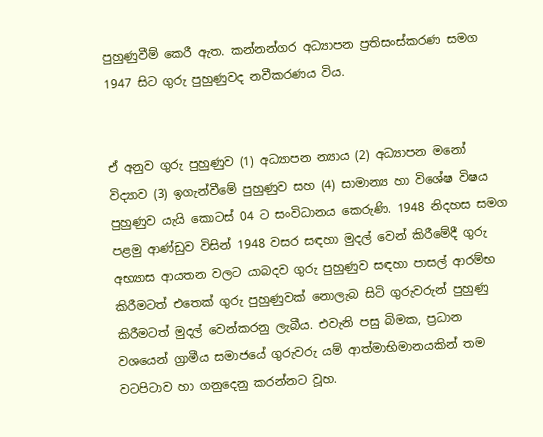පුහුණුවීම් කෙරී ඇත. කන්නන්ගර අධ්‍යාපන ප්‍රතිසංස්කරණ සමග 1947 සිට ගුරු පුහුණුවද නවීකරණය විය.


ඒ අනුව ගුරු පුහුණුව (1) අධ්‍යාපන න්‍යාය (2) අධ්‍යාපන මනෝ විද්‍යාව (3) ඉගැන්වීමේ පුහුණුව සහ (4) සාමාන්‍ය හා විශේෂ විෂය පුහුණුව යැයි කොටස් 04 ට සංවිධානය කෙරුණි. 1948 නිදහස සමග පළමු ආණ්ඩුව විසින් 1948 වසර සඳහා මුදල් වෙන් කිරීමේදී ගුරු අභ්‍යාස ආයතන වලට යාබදව ගුරු පුහුණුව සඳහා පාසල් ආරම්භ කිරීමටත් එතෙක් ගුරු පුහුණුවක් නොලැබ සිටි ගුරුවරුන් පුහුණු කිරීමටත් මුදල් වෙන්කරනු ලැබීය. එවැනි පසු බිමක, ප්‍රධාන වශයෙන් ග්‍රාමීය සමාජයේ ගුරුවරු යම් ආත්මාභිමානයකින් තම වටපිටාව හා ගනුදෙනු කරන්නට වූහ.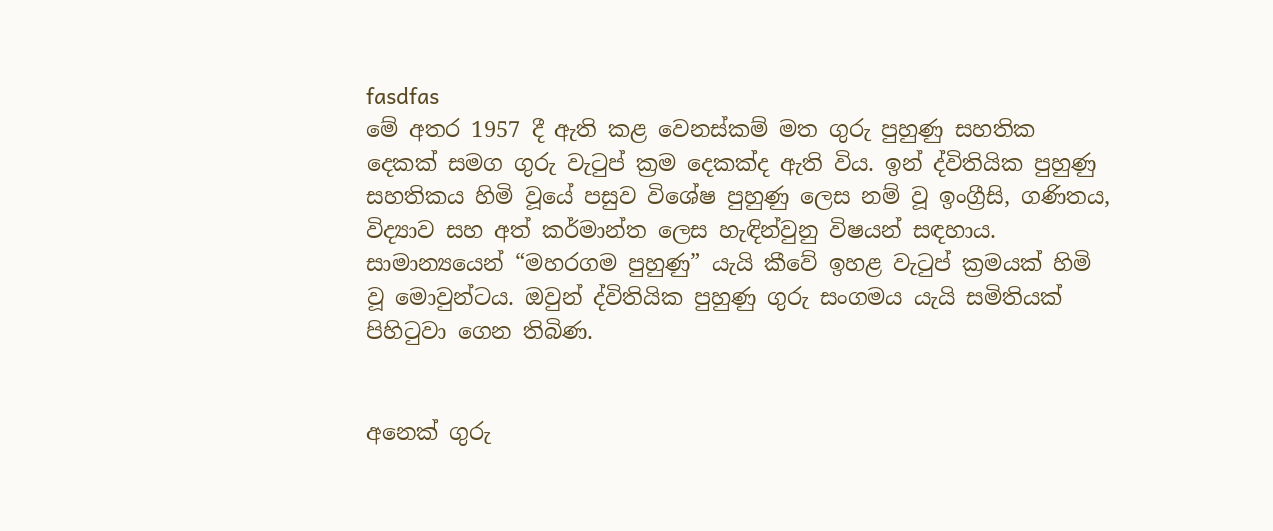fasdfas
මේ අතර 1957 දී ඇති කළ වෙනස්කම් මත ගුරු පුහුණු සහතික දෙකක් සමග ගුරු වැටුප් ක්‍රම දෙකක්ද ඇති විය. ඉන් ද්විතියික පුහුණු සහතිකය හිමි වූයේ පසුව විශේෂ පුහුණු ලෙස නම් වූ ඉංග්‍රීසි, ගණිතය, විද්‍යාව සහ අත් කර්මාන්ත ලෙස හැඳින්වුනු විෂයන් සඳහාය. සාමාන්‍යයෙන් “මහරගම පුහුණු” යැයි කීවේ ඉහළ වැටුප් ක්‍රමයක් හිමි වූ මොවුන්ටය. ඔවුන් ද්විතියික පුහුණු ගුරු සංගමය යැයි සමිතියක් පිහිටුවා ගෙන තිබිණ.


අනෙක් ගුරු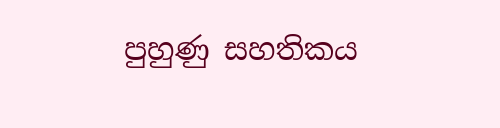පුහුණු සහතිකය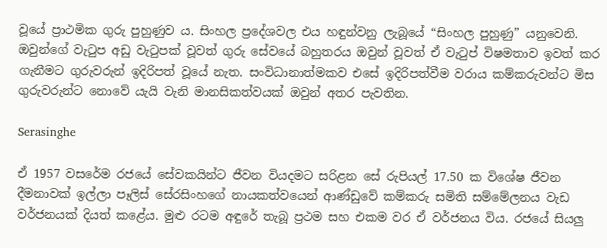වූයේ ප්‍රාථමික ගුරු පුහුණුව ය. සිංහල ප්‍රදේශවල එය හඳුන්වනු ලැබූයේ “සිංහල පුහුණු” යනුවෙනි. ඔවුන්ගේ වැටුප අඩු වැටුපක් වූවත් ගුරු සේවයේ බහුතරය ඔවුන් වූවත් ඒ වැටුප් විෂමතාව ඉවත් කර ගැනීමට ගුරුවරුන් ඉදිරිපත් වූයේ නැත. සංවිධානාත්මකව එසේ ඉදිරිපත්වීම වරාය කම්කරුවන්ට මිස ගුරුවරුන්ට නොවේ යැයි වැනි මානසිකත්වයක් ඔවුන් අතර පැවතින.

Serasinghe

ඒ 1957 වසරේම රජයේ සේවකයින්ට ජීවන වියදමට සරිළන සේ රුපියල් 17.50 ක විශේෂ ජීවන දීමනාවක් ඉල්ලා පෑලිස් සේරසිංහගේ නායකත්වයෙන් ආණ්ඩුවේ කම්කරු සමිති සම්මේලනය වැඩ වර්ජනයක් දියත් කළේය. මුළු රටම අඳුරේ තැබූ ප්‍රථම සහ එකම වර ඒ වර්ජනය විය. රජයේ සියලු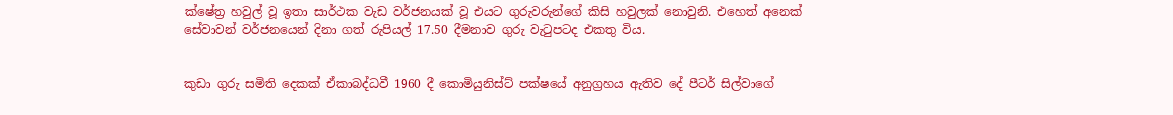ක්ෂේත්‍ර හවුල් වූ ඉතා සාර්ථක වැඩ වර්ජනයක් වූ එයට ගුරුවරුන්ගේ කිසි හවුලක් නොවුනි. එහෙත් අනෙක් සේවාවන් වර්ජනයෙන් දිනා ගත් රුපියල් 17.50 දීමනාව ගුරු වැටුපටද එකතු විය.


කුඩා ගුරු සමිති දෙකක් ඒකාබද්ධවී 1960 දී කොමියුනිස්ට් පක්ෂයේ අනුග්‍රහය ඇතිව දේ පීටර් සිල්වාගේ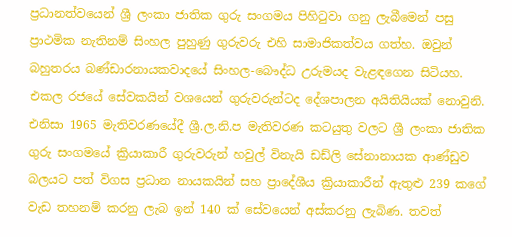ප්‍රධානත්වයෙන් ශ්‍රී ලංකා ජාතික ගුරු සංගමය පිහිටුවා ගනු ලැබීමෙන් පසු ප්‍රාථමික නැතිනම් සිංහල පුහුණු ගුරුවරු එහි සාමාජිකත්වය ගත්හ. ඔවුන් බහුතරය බණ්ඩාරනායකවාදයේ සිංහල-බෞද්ධ උරුමයද වැළඳගෙන සිටියහ. එකල රජයේ සේවකයින් වශයෙන් ගුරුවරුන්ටද දේශපාලන අයිතියියක් නොවුනි. එනිසා 1965 මැතිවරණයේදී ශ්‍රී.ල.නි.ප මැතිවරණ කටයුතු වලට ශ්‍රී ලංකා ජාතික ගුරු සංගමයේ ක්‍රියාකාරී ගුරුවරුන් හවුල් විනැයි ඩඩ්ලි සේනානායක ආණ්ඩුව බලයට පත් විගස ප්‍රධාන නායකයින් සහ ප්‍රාදේශීය ක්‍රියාකාරීන් ඇතුළු 239 කගේ වැඩ තහනම් කරනු ලැබ ඉන් 140 ක් සේවයෙන් අස්කරනු ලැබිණ. තවත්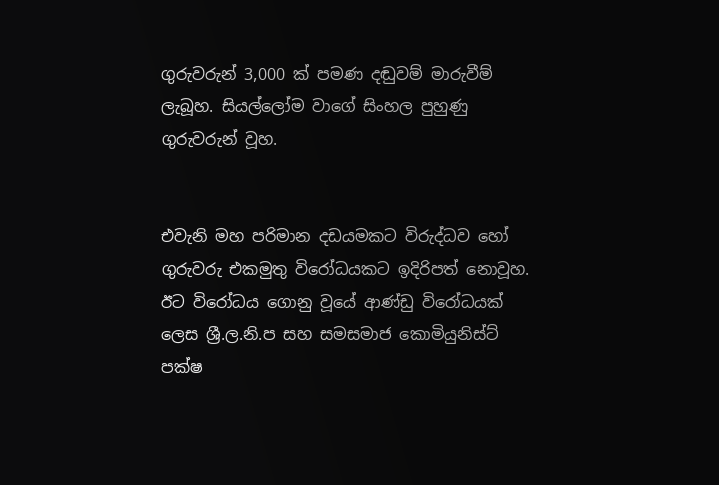ගුරුවරුන් 3,000 ක් පමණ දඬුවම් මාරුවීම් ලැබූහ. සියල්ලෝම වාගේ සිංහල පුහුණු ගුරුවරුන් වූහ.


එවැනි මහ පරිමාන දඩයමකට විරුද්ධව හෝ ගුරුවරු එකමුතු විරෝධයකට ඉදිරිපත් නොවූහ. ඊට විරෝධය ගොනු වූයේ ආණ්ඩු විරෝධයක් ලෙස ශ්‍රී.ල.නි.ප සහ සමසමාජ කොමියුනිස්ට් පක්ෂ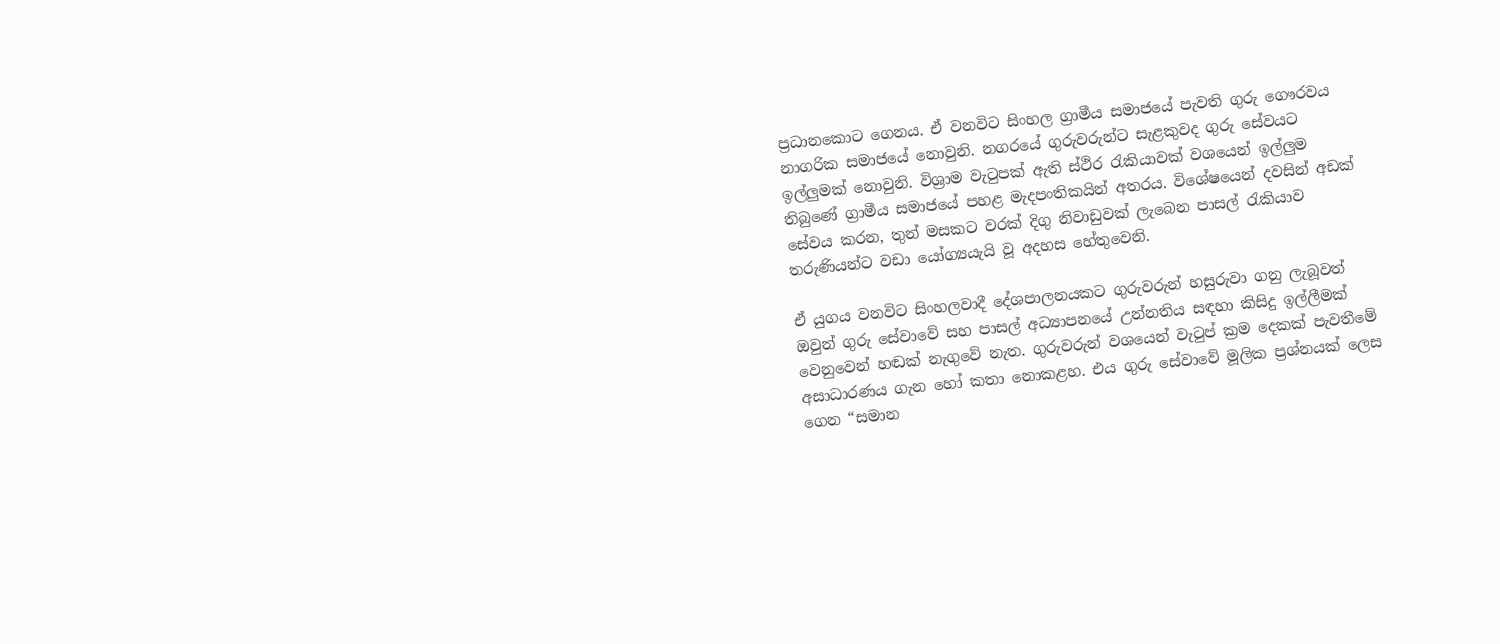ප්‍රධානකොට ගෙනය. ඒ වනවිට සිංහල ග්‍රාමීය සමාජයේ පැවති ගුරු ගෞරවය නාගරික සමාජයේ නොවුනි. නගරයේ ගුරුවරුන්ට සැළකුවද ගුරු සේවයට ඉල්ලුමක් නොවුනි. විශ්‍රාම වැටුපක් ඇති ස්ථිර රැකියාවක් වශයෙන් ඉල්ලුම තිබුණේ ග්‍රාමීය සමාජයේ පහළ මැදපංතිකයින් අතරය. විශේෂයෙන් දවසින් අඩක් සේවය කරන, තුන් මසකට වරක් දිගු නිවාඩුවක් ලැබෙන පාසල් රැකියාව තරුණියන්ට වඩා යෝග්‍යයැයි වූ අදහස හේතුවෙනි.

ඒ යුගය වනවිට සිංහලවාදී දේශපාලනයකට ගුරුවරුන් හසුරුවා ගනු ලැබූවත් ඔවුන් ගුරු සේවාවේ සහ පාසල් අධ්‍යාපනයේ උන්නතිය සඳහා කිසිදු ඉල්ලීමක් වෙනුවෙන් හඬක් නැගුවේ නැත. ගුරුවරුන් වශයෙන් වැටුප් ක්‍රම දෙකක් පැවතීමේ අසාධාරණය ගැන හෝ කතා නොකළහ. එය ගුරු සේවාවේ මූලික ප්‍රශ්නයක් ලෙස ගෙන “සමාන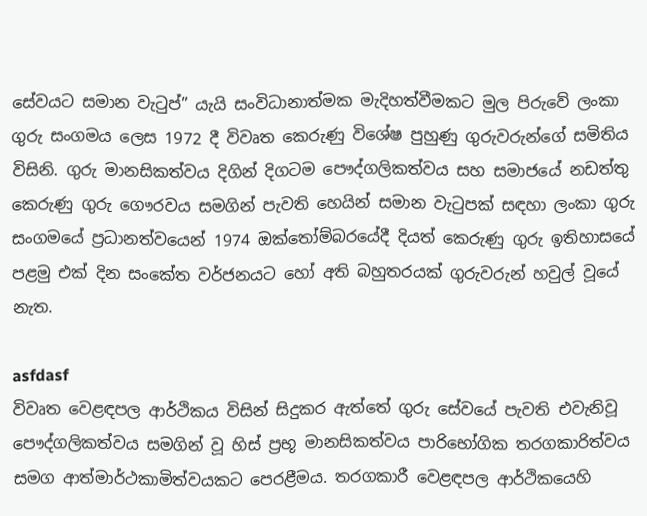සේවයට සමාන වැටුප්” යැයි සංවිධානාත්මක මැදිහත්වීමකට මුල පිරුවේ ලංකා ගුරු සංගමය ලෙස 1972 දී විවෘත කෙරුණු විශේෂ පුහුණු ගුරුවරුන්ගේ සමිතිය විසිනි. ගුරු මානසිකත්වය දිගින් දිගටම පෞද්ගලිකත්වය සහ සමාජයේ නඩත්තු කෙරුණු ගුරු ගෞරවය සමගින් පැවති හෙයින් සමාන වැටුපක් සඳහා ලංකා ගුරු සංගමයේ ප්‍රධානත්වයෙන් 1974 ඔක්තෝම්බරයේදී දියත් කෙරුණු ගුරු ඉතිහාසයේ පළමු එක් දින සංකේත වර්ජනයට හෝ අති බහුතරයක් ගුරුවරුන් හවුල් වූයේ නැත.

asfdasf
විවෘත වෙළඳපල ආර්ථිකය විසින් සිදුකර ඇත්තේ ගුරු සේවයේ පැවති එවැනිවූ පෞද්ගලිකත්වය සමගින් වූ හිස් ප්‍රභූ මානසිකත්වය පාරිභෝගික තරගකාරිත්වය සමග ආත්මාර්ථකාමිත්වයකට පෙරළීමය. තරගකාරී වෙළඳපල ආර්ථිකයෙහි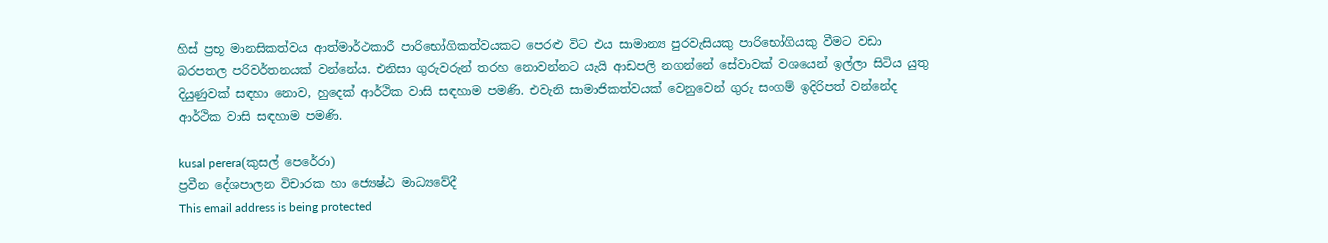හිස් ප්‍රභූ මානසිකත්වය ආත්මාර්ථකාරී පාරිභෝගිකත්වයකට පෙරළු විට එය සාමාන්‍ය පුරවැසියකු පාරිභෝගියකු වීමට වඩා බරපතල පරිවර්තනයක් වන්නේය. එනිසා ගුරුවරුන් තරහ නොවන්නට යැයි ආඩපලි නගන්නේ සේවාවක් වශයෙන් ඉල්ලා සිටිය යුතු දියුණුවක් සඳහා නොව, හුදෙක් ආර්ථික වාසි සඳහාම පමණි. එවැනි සාමාජිකත්වයක් වෙනුවෙන් ගුරු සංගම් ඉදිරිපත් වන්නේද ආර්ථික වාසි සඳහාම පමණි.

kusal perera(කුසල් පෙරේරා)
ප්‍රවීන දේශපාලන විචාරක හා ජ්‍යෙෂ්ඨ මාධ්‍යවේදී
This email address is being protected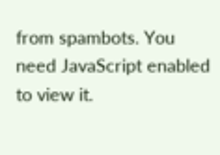from spambots. You need JavaScript enabled to view it.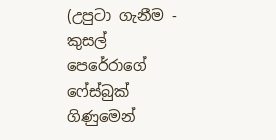(උපුටා ගැනීම - කුසල් පෙරේරාගේ ෆේස්බුක් ගිණුමෙන්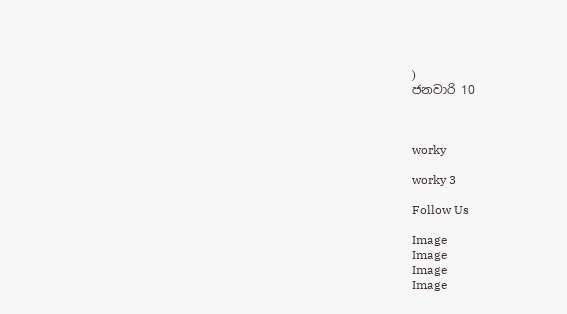)
ජනවාරි 10



worky

worky 3

Follow Us

Image
Image
Image
Image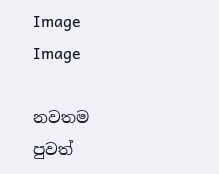Image
Image

නවතම පුවත්